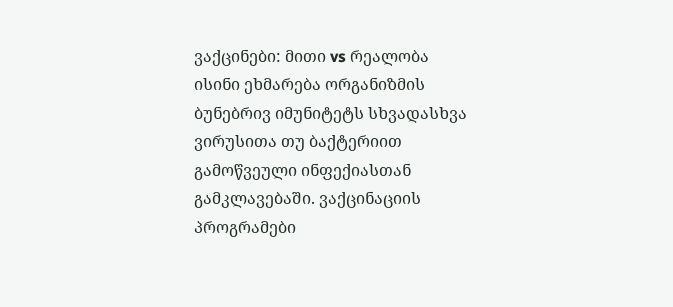ვაქცინები: მითი vs რეალობა
ისინი ეხმარება ორგანიზმის ბუნებრივ იმუნიტეტს სხვადასხვა ვირუსითა თუ ბაქტერიით გამოწვეული ინფექიასთან გამკლავებაში. ვაქცინაციის პროგრამები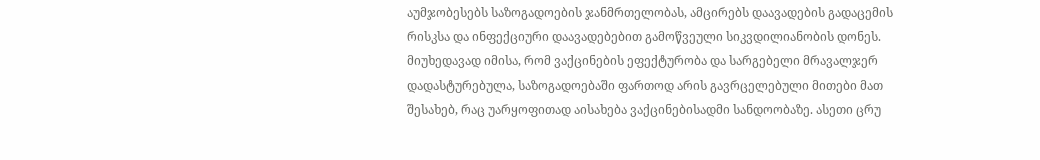აუმჯობესებს საზოგადოების ჯანმრთელობას, ამცირებს დაავადების გადაცემის რისკსა და ინფექციური დაავადებებით გამოწვეული სიკვდილიანობის დონეს.
მიუხედავად იმისა, რომ ვაქცინების ეფექტურობა და სარგებელი მრავალჯერ დადასტურებულა, საზოგადოებაში ფართოდ არის გავრცელებული მითები მათ შესახებ, რაც უარყოფითად აისახება ვაქცინებისადმი სანდოობაზე. ასეთი ცრუ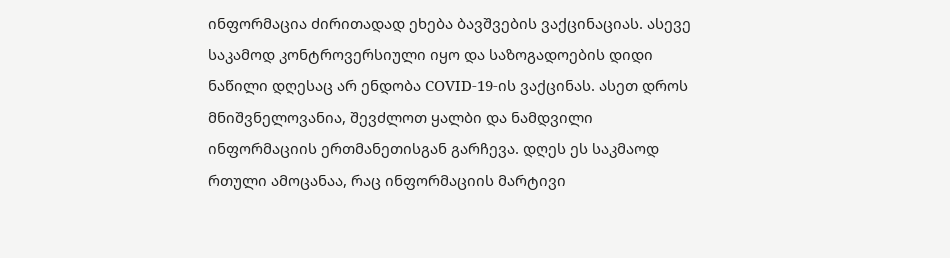ინფორმაცია ძირითადად ეხება ბავშვების ვაქცინაციას. ასევე საკამოდ კონტროვერსიული იყო და საზოგადოების დიდი ნაწილი დღესაც არ ენდობა COVID-19-ის ვაქცინას. ასეთ დროს მნიშვნელოვანია, შევძლოთ ყალბი და ნამდვილი ინფორმაციის ერთმანეთისგან გარჩევა. დღეს ეს საკმაოდ რთული ამოცანაა, რაც ინფორმაციის მარტივი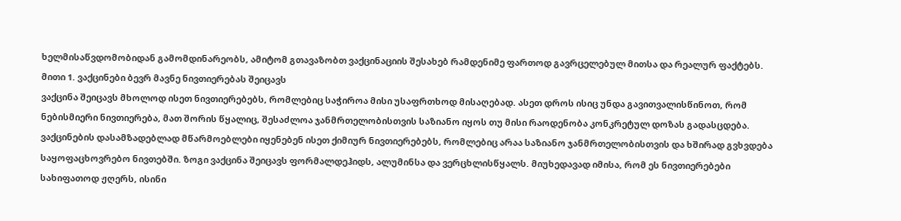ხელმისაწვდომობიდან გამომდინარეობს, ამიტომ გთავაზობთ ვაქცინაციის შესახებ რამდენიმე ფართოდ გავრცელებულ მითსა და რეალურ ფაქტებს.
მითი 1. ვაქცინები ბევრ მავნე ნივთიერებას შეიცავს
ვაქცინა შეიცავს მხოლოდ ისეთ ნივთიერებებს, რომლებიც საჭიროა მისი უსაფრთხოდ მისაღებად. ასეთ დროს ისიც უნდა გავითვალისწინოთ, რომ ნებისმიერი ნივთიერება, მათ შორის წყალიც, შესაძლოა ჯანმრთელობისთვის საზიანო იყოს თუ მისი რაოდენობა კონკრეტულ დოზას გადასცდება. ვაქცინების დასამზადებლად მწარმოებლები იყენებენ ისეთ ქიმიურ ნივთიერებებს, რომლებიც არაა საზიანო ჯანმრთელობისთვის და ხშირად გვხვდება საყოფაცხოვრებო ნივთებში. ზოგი ვაქცინა შეიცავს ფორმალდეჰიდს, ალუმინსა და ვერცხლისწყალს. მიუხედავად იმისა, რომ ეს ნივთიერებები სახიფათოდ ჟღერს, ისინი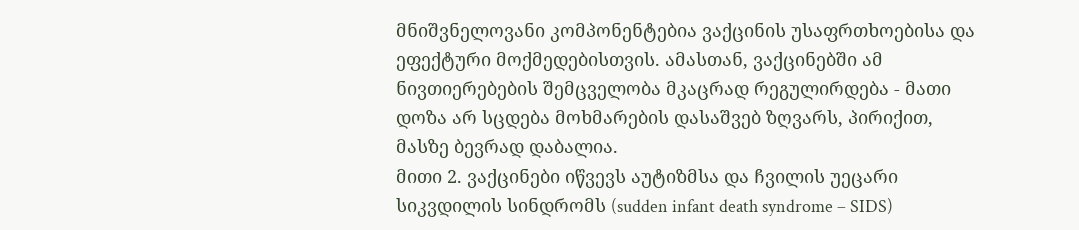მნიშვნელოვანი კომპონენტებია ვაქცინის უსაფრთხოებისა და ეფექტური მოქმედებისთვის. ამასთან, ვაქცინებში ამ ნივთიერებების შემცველობა მკაცრად რეგულირდება - მათი დოზა არ სცდება მოხმარების დასაშვებ ზღვარს, პირიქით, მასზე ბევრად დაბალია.
მითი 2. ვაქცინები იწვევს აუტიზმსა და ჩვილის უეცარი სიკვდილის სინდრომს (sudden infant death syndrome – SIDS)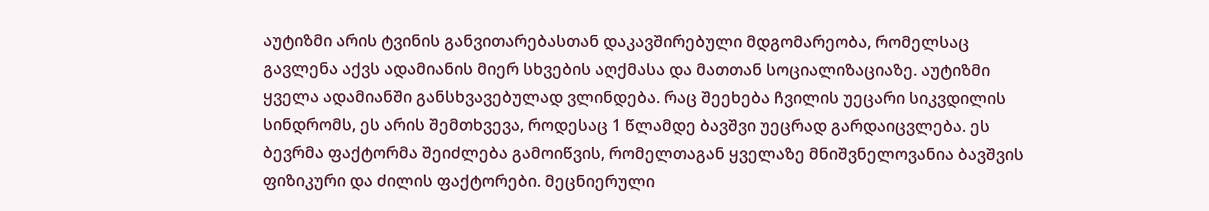აუტიზმი არის ტვინის განვითარებასთან დაკავშირებული მდგომარეობა, რომელსაც გავლენა აქვს ადამიანის მიერ სხვების აღქმასა და მათთან სოციალიზაციაზე. აუტიზმი ყველა ადამიანში განსხვავებულად ვლინდება. რაც შეეხება ჩვილის უეცარი სიკვდილის სინდრომს, ეს არის შემთხვევა, როდესაც 1 წლამდე ბავშვი უეცრად გარდაიცვლება. ეს ბევრმა ფაქტორმა შეიძლება გამოიწვის, რომელთაგან ყველაზე მნიშვნელოვანია ბავშვის ფიზიკური და ძილის ფაქტორები. მეცნიერული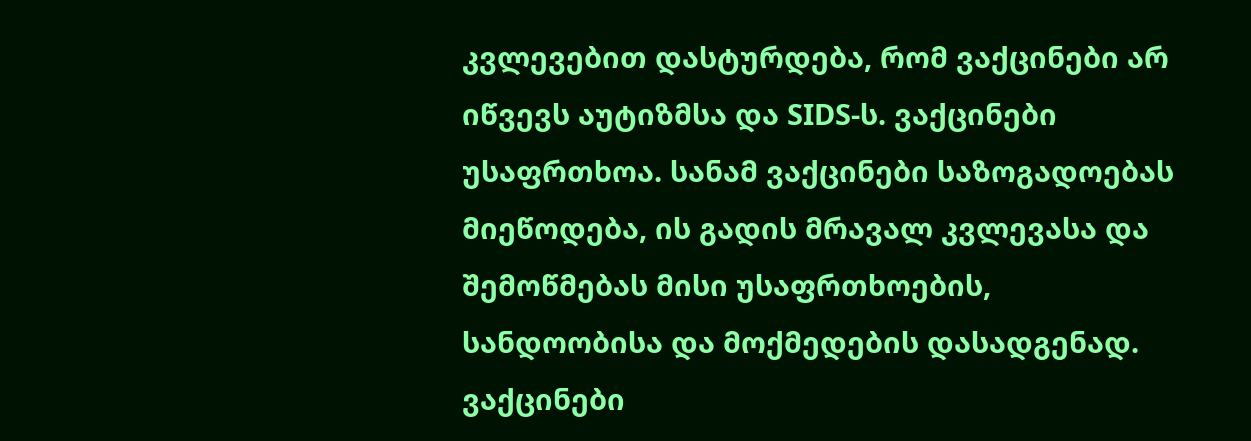კვლევებით დასტურდება, რომ ვაქცინები არ იწვევს აუტიზმსა და SIDS-ს. ვაქცინები უსაფრთხოა. სანამ ვაქცინები საზოგადოებას მიეწოდება, ის გადის მრავალ კვლევასა და შემოწმებას მისი უსაფრთხოების, სანდოობისა და მოქმედების დასადგენად. ვაქცინები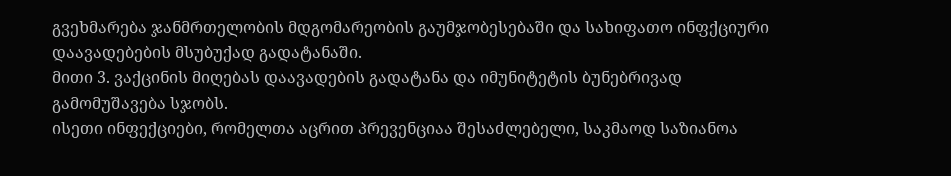გვეხმარება ჯანმრთელობის მდგომარეობის გაუმჯობესებაში და სახიფათო ინფქციური დაავადებების მსუბუქად გადატანაში.
მითი 3. ვაქცინის მიღებას დაავადების გადატანა და იმუნიტეტის ბუნებრივად გამომუშავება სჯობს.
ისეთი ინფექციები, რომელთა აცრით პრევენციაა შესაძლებელი, საკმაოდ საზიანოა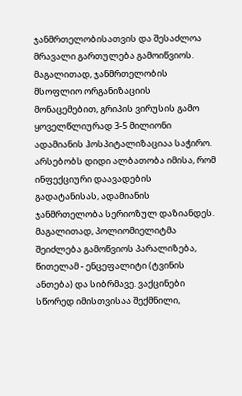ჯანმრთელობისათვის და შესაძლოა მრავალი გართულება გამოიწვიოს. მაგალითად, ჯანმრთელობის მსოფლიო ორგანიზაციის მონაცემებით, გრიპის ვირუსის გამო ყოველწლიურად 3-5 მილიონი ადამიანის ჰოსპიტალიზაციაა საჭირო. არსებობს დიდი ალბათობა იმისა, რომ ინფექციური დაავადების გადატანისას, ადამიანის ჯანმრთელობა სერიოზულ დაზიანდეს. მაგალითად, პოლიომიელიტმა შეიძლება გამოწვიოს პარალიზება, წითელამ - ენცეფალიტი (ტვინის ანთება) და სიბრმავე. ვაქცინები სწორედ იმისთვისაა შექმნილი,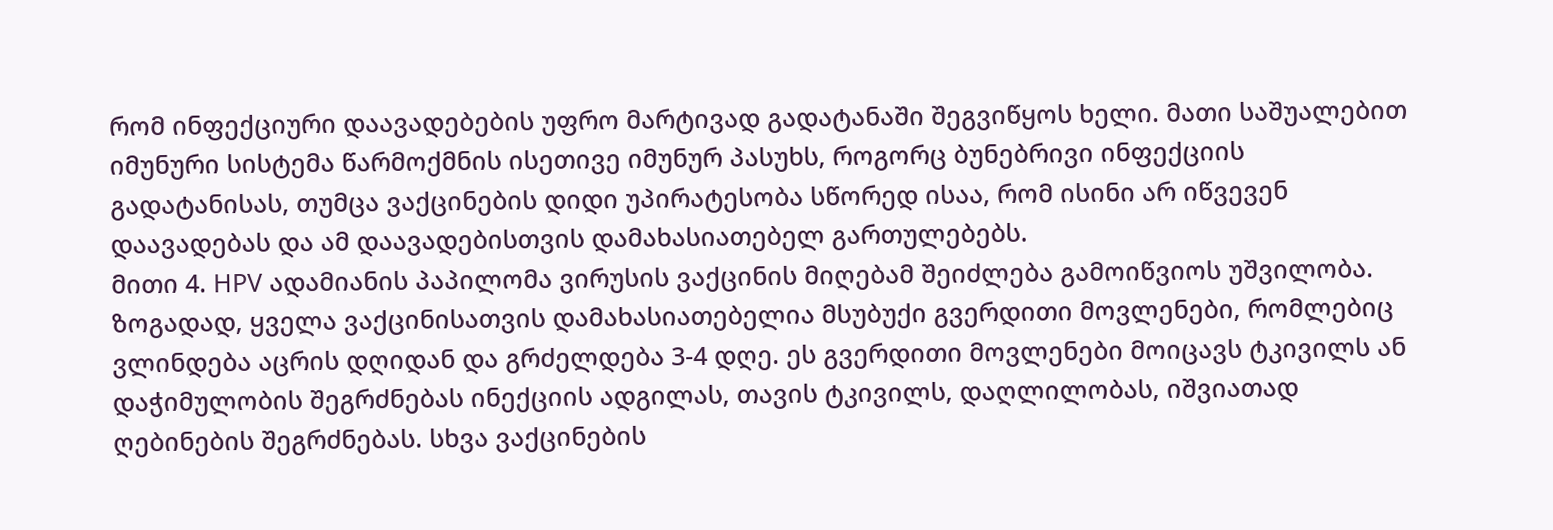რომ ინფექციური დაავადებების უფრო მარტივად გადატანაში შეგვიწყოს ხელი. მათი საშუალებით იმუნური სისტემა წარმოქმნის ისეთივე იმუნურ პასუხს, როგორც ბუნებრივი ინფექციის გადატანისას, თუმცა ვაქცინების დიდი უპირატესობა სწორედ ისაა, რომ ისინი არ იწვევენ დაავადებას და ამ დაავადებისთვის დამახასიათებელ გართულებებს.
მითი 4. HPV ადამიანის პაპილომა ვირუსის ვაქცინის მიღებამ შეიძლება გამოიწვიოს უშვილობა.
ზოგადად, ყველა ვაქცინისათვის დამახასიათებელია მსუბუქი გვერდითი მოვლენები, რომლებიც ვლინდება აცრის დღიდან და გრძელდება 3-4 დღე. ეს გვერდითი მოვლენები მოიცავს ტკივილს ან დაჭიმულობის შეგრძნებას ინექციის ადგილას, თავის ტკივილს, დაღლილობას, იშვიათად ღებინების შეგრძნებას. სხვა ვაქცინების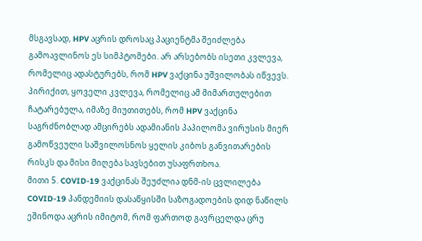მსგავსად, HPV აცრის დროსაც პაციენტმა შეიძლება გამოავლინოს ეს სიმპტომები. არ არსებობს ისეთი კვლევა, რომელიც ადასტურებს, რომ HPV ვაქცინა უშვილობას იწვევს. პირიქით, ყოველი კვლევა, რომელიც ამ მიმართულებით ჩატარებულა, იმაზე მიუთითებს, რომ HPV ვაქცინა საგრძნობლად ამცირებს ადამიანის პაპილომა ვირუსის მიერ გამოწვეული საშვილოსნოს ყელის კიბოს განვითარების რისკს და მისი მიღება სავსებით უსაფრთხოა.
მითი 5. COVID-19 ვაქცინას შეუძლია დნმ-ის ცვლილება
COVID-19 პანდემიის დასაწყისში საზოგადოების დიდ ნაწილს ეშინოდა აცრის იმიტომ, რომ ფართოდ გავრცელდა ცრუ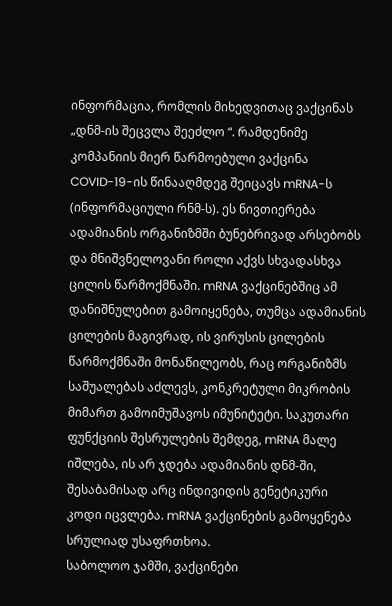ინფორმაცია, რომლის მიხედვითაც ვაქცინას „დნმ-ის შეცვლა შეეძლო “. რამდენიმე კომპანიის მიერ წარმოებული ვაქცინა COVID-19-ის წინააღმდეგ შეიცავს mRNA-ს (ინფორმაციული რნმ-ს). ეს ნივთიერება ადამიანის ორგანიზმში ბუნებრივად არსებობს და მნიშვნელოვანი როლი აქვს სხვადასხვა ცილის წარმოქმნაში. mRNA ვაქცინებშიც ამ დანიშნულებით გამოიყენება, თუმცა ადამიანის ცილების მაგივრად, ის ვირუსის ცილების წარმოქმნაში მონაწილეობს, რაც ორგანიზმს საშუალებას აძლევს, კონკრეტული მიკრობის მიმართ გამოიმუშავოს იმუნიტეტი. საკუთარი ფუნქციის შესრულების შემდეგ, mRNA მალე იშლება, ის არ ჯდება ადამიანის დნმ-ში, შესაბამისად არც ინდივიდის გენეტიკური კოდი იცვლება. mRNA ვაქცინების გამოყენება სრულიად უსაფრთხოა.
საბოლოო ჯამში, ვაქცინები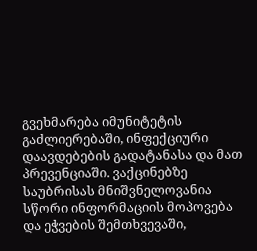გვეხმარება იმუნიტეტის გაძლიერებაში, ინფექციური დაავდებების გადატანასა და მათ პრევენციაში. ვაქცინებზე საუბრისას მნიშვნელოვანია სწორი ინფორმაციის მოპოვება და ეჭვების შემთხვევაში,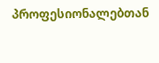პროფესიონალებთან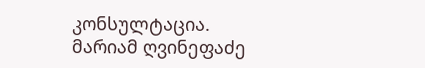კონსულტაცია.
მარიამ ღვინეფაძე